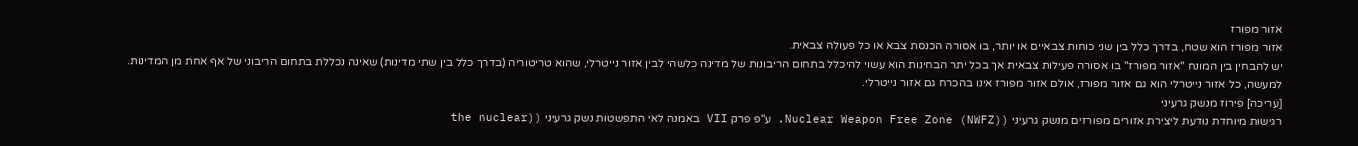אזור מפורז
אזור מפורז הוא שטח, בדרך כלל בין שני כוחות צבאיים או יותר, בו אסורה הכנסת צבא או כל פעולה צבאית.
יש להבחין בין המונח "אזור מפורז" בו אסורה פעילות צבאית אך בכל יתר הבחינות הוא עשוי להיכלל בתחום הריבונות של מדינה כלשהי לבין אזור נייטרלי, שהוא טריטוריה (בדרך כלל בין שתי מדינות) שאינה נכללת בתחום הריבוני של אף אחת מן המדינות. למעשה, כל אזור נייטרלי הוא גם אזור מפורז, אולם אזור מפורז אינו בהכרח גם אזור נייטרלי.
[עריכה] פירוז מנשק גרעיני
רגישות מיוחדת נודעת ליצירת אזורים מפורזים מנשק גרעיני (Nuclear Weapon Free Zone (NWFZ). ע"פ פרק VII באמנה לאי התפשטות נשק גרעיני ((the nuclear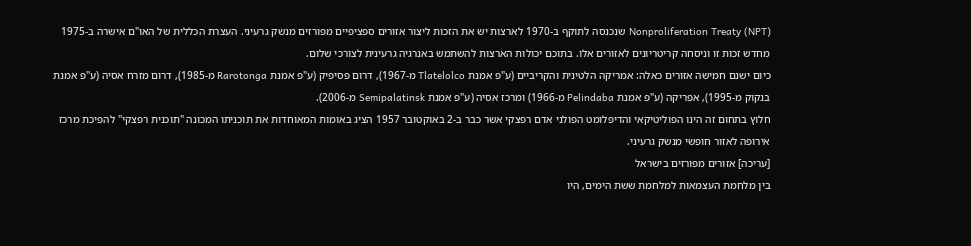Nonproliferation Treaty (NPT) שנכנסה לתוקף ב-1970 לארצות יש את הזכות ליצור אזורים ספציפיים מפורזים מנשק גרעיני. העצרת הכללית של האו"ם אישרה ב-1975 מחדש זכות זו וניסחה קריטריונים לאזורים אלו. בתוכם יכולות הארצות להשתמש באנרגיה גרעינית לצורכי שלום.
כיום ישנם חמישה אזורים כאלה: אמריקה הלטינית והקריביים (ע"פ אמנת Tlatelolco מ-1967), דרום פסיפיק (ע"פ אמנת Rarotonga מ-1985), דרום מזרח אסיה (ע"פ אמנת בנקוק מ-1995), אפריקה (ע"פ אמנת Pelindaba מ-1966) ומרכז אסיה (ע"פ אמנת Semipalatinsk מ-2006).
חלוץ בתחום זה הינו הפוליטיקאי והדיפלומט הפולני אדם רפצקי אשר כבר ב-2 באוקטובר 1957 הציג באומות המאוחדות את תוכניתו המכונה "תוכנית רפצקי" להפיכת מרכז אירופה לאזור חופשי מנשק גרעיני.
[עריכה] אזורים מפורזים בישראל
בין מלחמת העצמאות למלחמת ששת הימים, היו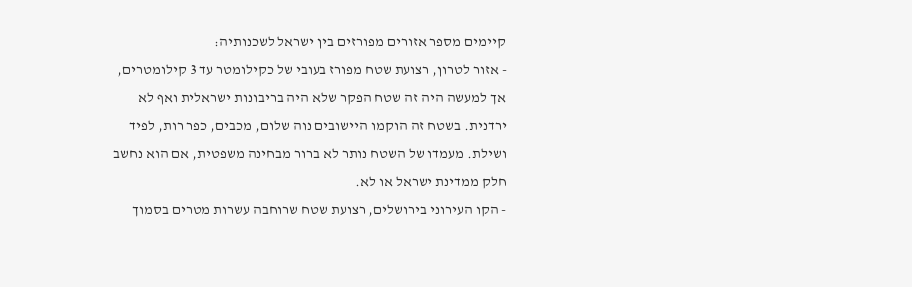קיימים מספר אזורים מפורזים בין ישראל לשכנותיה:
- אזור לטרון, רצועת שטח מפורז בעובי של כקילומטר עד 3 קילומטרים, אך למעשה היה זה שטח הפקר שלא היה בריבונות ישראלית ואף לא ירדנית. בשטח זה הוקמו היישובים נוה שלום, מכבים, כפר רות, לפיד ושילת. מעמדו של השטח נותר לא ברור מבחינה משפטית, אם הוא נחשב חלק ממדינת ישראל או לא.
- הקו העירוני בירושלים, רצועת שטח שרוחבה עשרות מטרים בסמוך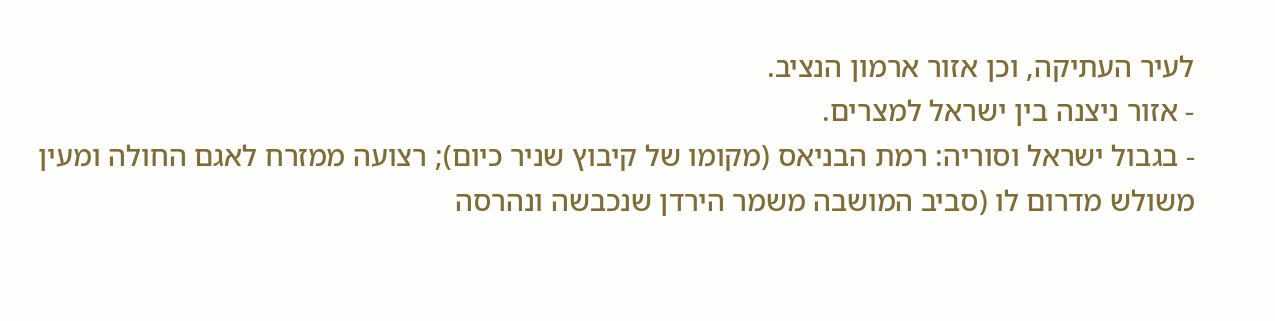לעיר העתיקה, וכן אזור ארמון הנציב.
- אזור ניצנה בין ישראל למצרים.
- בגבול ישראל וסוריה: רמת הבניאס (מקומו של קיבוץ שניר כיום); רצועה ממזרח לאגם החולה ומעין משולש מדרום לו (סביב המושבה משמר הירדן שנכבשה ונהרסה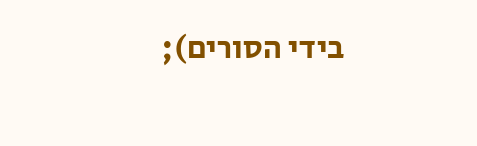בידי הסורים);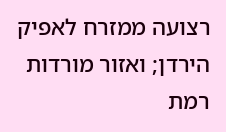רצועה ממזרח לאפיק הירדן; ואזור מורדות רמת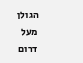הגולן מעל דרום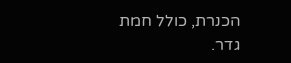הכנרת, כולל חמת גדר.